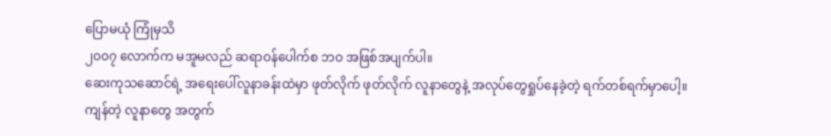ပြောမယုံ ကြုံမှသိ
၂၀၀၇ လောက်က မအူမလည် ဆရာဝန်ပေါက်စ ဘဝ အဖြစ်အပျက်ပါ။
ဆေးကုသဆောင်ရဲ့ အရေးပေါ်လူနာခန်းထဲမှာ ဖုတ်လိုက် ဖုတ်လိုက် လူနာတွေနဲ့ အလုပ်တွေရှုပ်နေခဲ့တဲ့ ရက်တစ်ရက်မှာပေါ့။
ကျန်တဲ့ လူနာတွေ အတွက်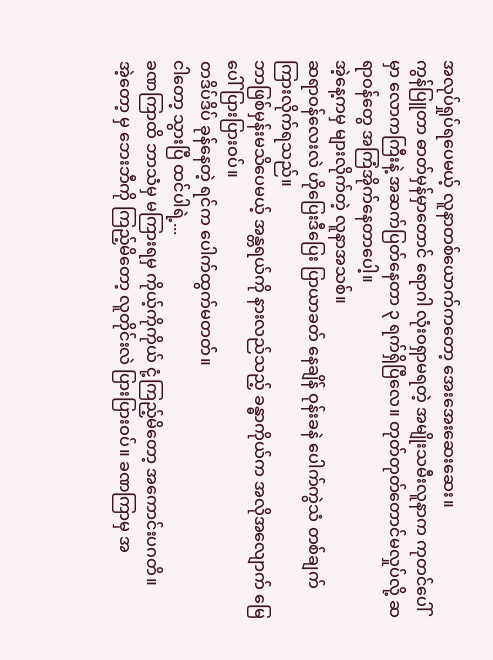အလုပ်ရှုပ်ရပေမယ့် လူနာတစ်ယောက်ကတော့ အေးအေးဆေးဆေး။
ကွန်ပြူတာ ဓာတ်မှန်မှာတောင် ရောဂါ လုံးဝရှာမရတဲ့ အမျိုးသမီးလူနာက ကုတင်ပေါ်မှာ လောကကြီးနဲ့ အဆက်ပြတ်နေတာ ၃ ရက်ရှိပြီလေ။ တုတ်တုတ်တောင်မလှုပ်လို့ ဆရာဝန်တွေ အကြံအိုက်နေတာပေါ့။
အဲ့နေ့ကမှ များလိုက်တဲ့ လူနာအသစ်။
ဆရာဝန်လေးလဲ ဟိုပြေးဒီပြေး ပြာယာခတ် နေချိန် ဝုန်းခနဲ ပေါက်ကွဲသံ တစ်ချက်ကြားလိုက်ရသည်။
ဘာဖြစ်မှန်းမသိပေမယ့် အန္တရယ်ကို နားလည်သည့် ခန္ဓာကိုယ်က အလိုအလျောက် မြေပေါ်ပြားပြားဝပ်။
တဒိပ်ဒိပ် ခုန်နေတဲ့ ရင်က ပေါက်ထွက်မတတ်။
ငါတော့ သွားပြီ ထင်ပါရဲ့...
ခဏကြာထိ ဘာသံမှ မကြားရမှ ကိုယ့်ကိုကိုယ် ငုံ့ကြည့်မိတော့ အကောင်းပဂတိ။
အဲ့တော့ မှ ဘေးဘီကို ကြည့်မိတော့ လူတိုင်းလဲ ပြားပြားဝပ်။ ခဏကြာမှ အ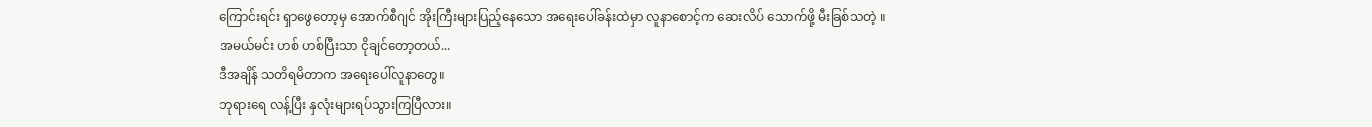ကြောင်းရင်း ရှာဖွေတော့မှ အောက်စီဂျင် အိုးကြီးများပြည့်နေသော အရေးပေါ်ခန်းထဲမှာ လူနာစောင့်က ဆေးလိပ် သောက်ဖို့ မီးခြစ်သတဲ့ ။
အမယ်မင်း ဟစ် ဟစ်ပြီးသာ ငိုချင်တော့တယ်...
ဒီအချိန် သတိရမိတာက အရေးပေါ်လူနာတွေ။
ဘုရားရေ လန့်ပြီး နှလုံးများရပ်သွားကြပြီလား။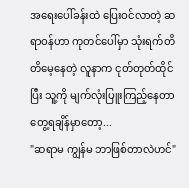အရေးပေါ်ခန်းထဲ ပြေးဝင်လာတဲ့ ဆရာဝန်ဟာ ကုတင်ပေါ်မှာ သုံးရက်တိတိမေ့နေတဲ့ လူနာက ငုတ်တုတ်ထိုင်ပြီး သူ့ကို မျက်လုံးပြူးကြည့်နေတာတွေ့ရချိန်မှာတော့...
"ဆရာမ ကျွန်မ ဘာဖြစ်တာလဲဟင်"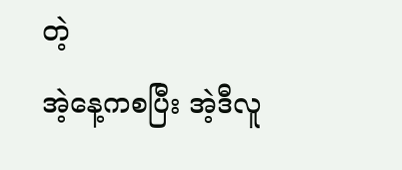တဲ့
အဲ့နေ့ကစပြီး အဲ့ဒီလူ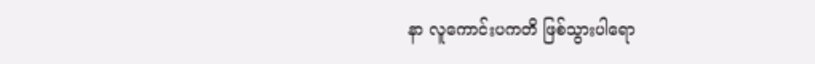နာ လူကောင်းပကတိ ဖြစ်သွားပါရော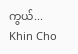ကွယ်...
Khin Cho